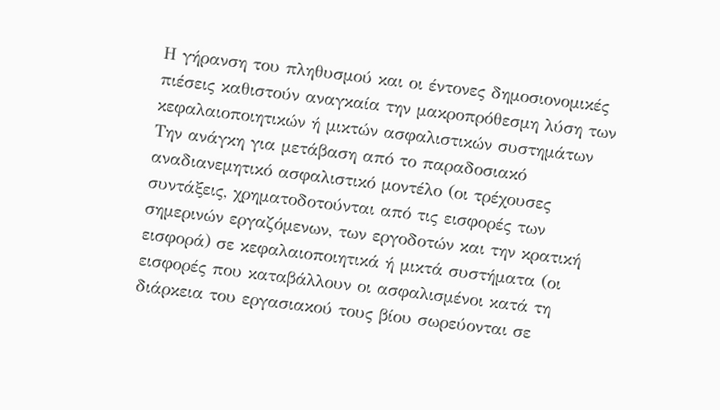Η γήρανση του πληθυσμού και οι έντονες δημοσιονομικές πιέσεις καθιστούν αναγκαία την μακροπρόθεσμη λύση των κεφαλαιοποιητικών ή μικτών ασφαλιστικών συστημάτων
Την ανάγκη για μετάβαση από το παραδοσιακό αναδιανεμητικό ασφαλιστικό μοντέλο (οι τρέχουσες συντάξεις, χρηματοδοτούνται από τις εισφορές των σημερινών εργαζόμενων, των εργοδοτών και την κρατική εισφορά) σε κεφαλαιοποιητικά ή μικτά συστήματα (οι εισφορές που καταβάλλουν οι ασφαλισμένοι κατά τη διάρκεια του εργασιακού τους βίου σωρεύονται σε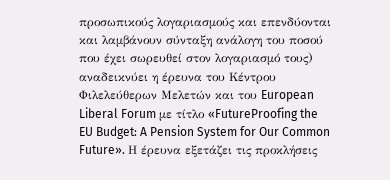προσωπικούς λογαριασμούς και επενδύονται και λαμβάνουν σύνταξη ανάλογη του ποσού που έχει σωρευθεί στον λογαριασμό τους) αναδεικνύει η έρευνα του Κέντρου Φιλελεύθερων Μελετών και του European Liberal Forum με τίτλο «FutureProofing the EU Budget: A Pension System for Our Common Future». Η έρευνα εξετάζει τις προκλήσεις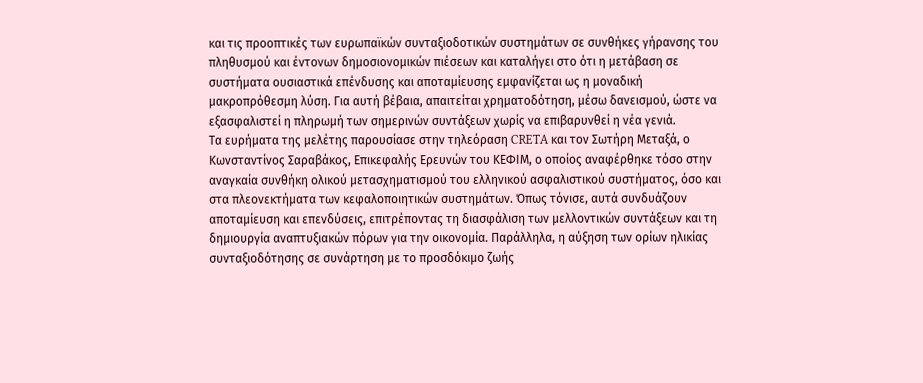και τις προοπτικές των ευρωπαϊκών συνταξιοδοτικών συστημάτων σε συνθήκες γήρανσης του πληθυσμού και έντονων δημοσιονομικών πιέσεων και καταλήγει στο ότι η μετάβαση σε συστήματα ουσιαστικά επένδυσης και αποταμίευσης εμφανίζεται ως η μοναδική μακροπρόθεσμη λύση. Για αυτή βέβαια, απαιτείται χρηματοδότηση, μέσω δανεισμού, ώστε να εξασφαλιστεί η πληρωμή των σημερινών συντάξεων χωρίς να επιβαρυνθεί η νέα γενιά.
Τα ευρήματα της μελέτης παρουσίασε στην τηλεόραση CRETA και τον Σωτήρη Μεταξά, ο Κωνσταντίνος Σαραβάκος, Επικεφαλής Ερευνών του ΚΕΦΙΜ, ο οποίος αναφέρθηκε τόσο στην αναγκαία συνθήκη ολικού μετασχηματισμού του ελληνικού ασφαλιστικού συστήματος, όσο και στα πλεονεκτήματα των κεφαλοποιητικών συστημάτων. Όπως τόνισε, αυτά συνδυάζουν αποταμίευση και επενδύσεις, επιτρέποντας τη διασφάλιση των μελλοντικών συντάξεων και τη δημιουργία αναπτυξιακών πόρων για την οικονομία. Παράλληλα, η αύξηση των ορίων ηλικίας συνταξιοδότησης σε συνάρτηση με το προσδόκιμο ζωής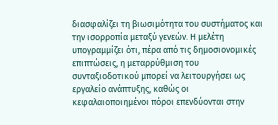διασφαλίζει τη βιωσιμότητα του συστήματος και την ισορροπία μεταξύ γενεών. Η μελέτη υπογραμμίζει ότι, πέρα από τις δημοσιονομικές επιπτώσεις, η μεταρρύθμιση του συνταξιοδοτικού μπορεί να λειτουργήσει ως εργαλείο ανάπτυξης, καθώς οι κεφαλαιοποιημένοι πόροι επενδύονται στην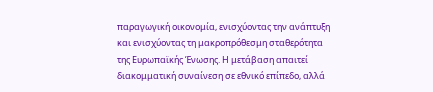παραγωγική οικονομία, ενισχύοντας την ανάπτυξη και ενισχύοντας τη μακροπρόθεσμη σταθερότητα της Ευρωπαϊκής Ένωσης. Η μετάβαση απαιτεί διακομματική συναίνεση σε εθνικό επίπεδο, αλλά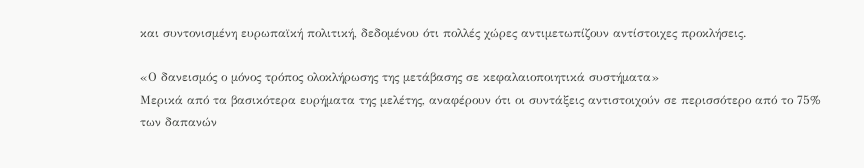και συντονισμένη ευρωπαϊκή πολιτική, δεδομένου ότι πολλές χώρες αντιμετωπίζουν αντίστοιχες προκλήσεις.

«Ο δανεισμός ο μόνος τρόπος ολοκλήρωσης της μετάβασης σε κεφαλαιοποιητικά συστήματα»
Μερικά από τα βασικότερα ευρήματα της μελέτης, αναφέρουν ότι οι συντάξεις αντιστοιχούν σε περισσότερο από το 75% των δαπανών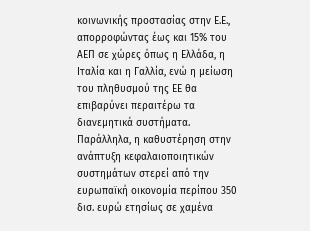κοινωνικής προστασίας στην Ε.Ε., απορροφώντας έως και 15% του ΑΕΠ σε χώρες όπως η Ελλάδα, η Ιταλία και η Γαλλία, ενώ η μείωση του πληθυσμού της ΕΕ θα επιβαρύνει περαιτέρω τα διανεμητικά συστήματα. Παράλληλα, η καθυστέρηση στην ανάπτυξη κεφαλαιοποιητικών συστημάτων στερεί από την ευρωπαϊκή οικονομία περίπου 350 δισ. ευρώ ετησίως σε χαμένα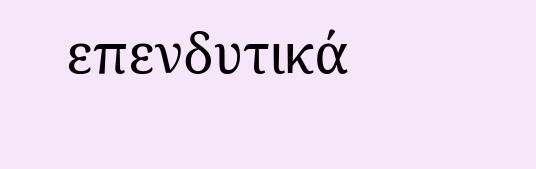επενδυτικά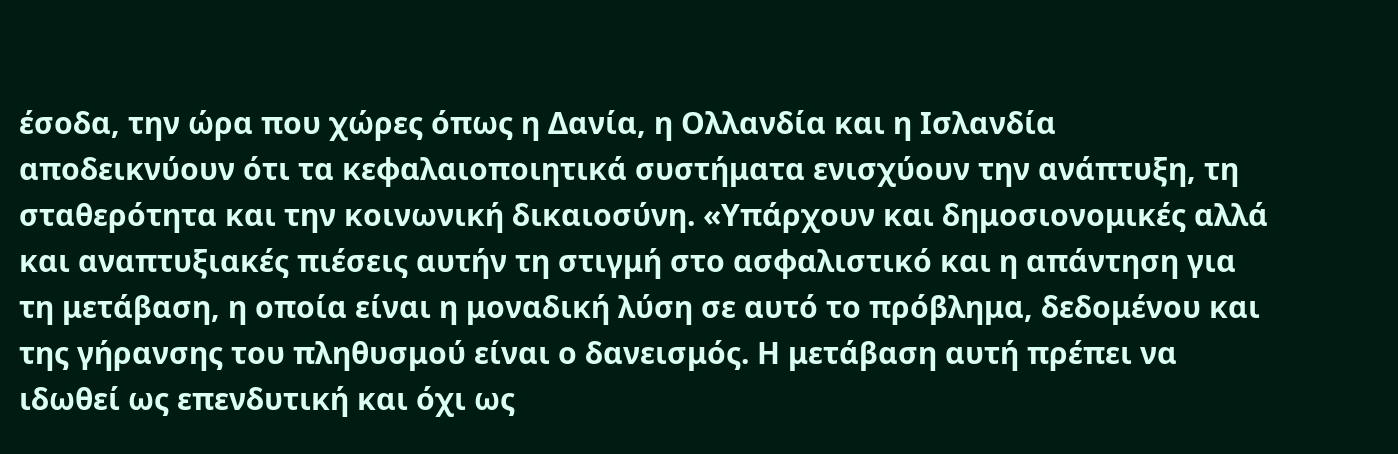έσοδα, την ώρα που χώρες όπως η Δανία, η Ολλανδία και η Ισλανδία αποδεικνύουν ότι τα κεφαλαιοποιητικά συστήματα ενισχύουν την ανάπτυξη, τη σταθερότητα και την κοινωνική δικαιοσύνη. «Υπάρχουν και δημοσιονομικές αλλά και αναπτυξιακές πιέσεις αυτήν τη στιγμή στο ασφαλιστικό και η απάντηση για τη μετάβαση, η οποία είναι η μοναδική λύση σε αυτό το πρόβλημα, δεδομένου και της γήρανσης του πληθυσμού είναι ο δανεισμός. Η μετάβαση αυτή πρέπει να ιδωθεί ως επενδυτική και όχι ως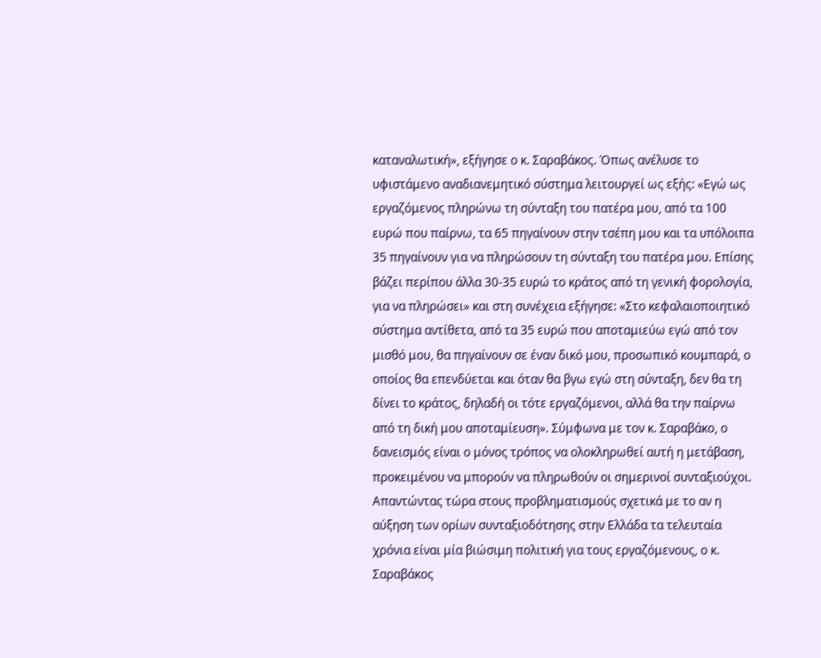καταναλωτική», εξήγησε ο κ. Σαραβάκος. Όπως ανέλυσε το υφιστάμενο αναδιανεμητικό σύστημα λειτουργεί ως εξής: «Εγώ ως εργαζόμενος πληρώνω τη σύνταξη του πατέρα μου, από τα 100 ευρώ που παίρνω, τα 65 πηγαίνουν στην τσέπη μου και τα υπόλοιπα 35 πηγαίνουν για να πληρώσουν τη σύνταξη του πατέρα μου. Επίσης βάζει περίπου άλλα 30-35 ευρώ το κράτος από τη γενική φορολογία, για να πληρώσει» και στη συνέχεια εξήγησε: «Στο κεφαλαιοποιητικό σύστημα αντίθετα, από τα 35 ευρώ που αποταμιεύω εγώ από τον μισθό μου, θα πηγαίνουν σε έναν δικό μου, προσωπικό κουμπαρά, ο οποίος θα επενδύεται και όταν θα βγω εγώ στη σύνταξη, δεν θα τη δίνει το κράτος, δηλαδή οι τότε εργαζόμενοι, αλλά θα την παίρνω από τη δική μου αποταμίευση». Σύμφωνα με τον κ. Σαραβάκο, ο δανεισμός είναι ο μόνος τρόπος να ολοκληρωθεί αυτή η μετάβαση, προκειμένου να μπορούν να πληρωθούν οι σημερινοί συνταξιούχοι.
Απαντώντας τώρα στους προβληματισμούς σχετικά με το αν η αύξηση των ορίων συνταξιοδότησης στην Ελλάδα τα τελευταία χρόνια είναι μία βιώσιμη πολιτική για τους εργαζόμενους, ο κ. Σαραβάκος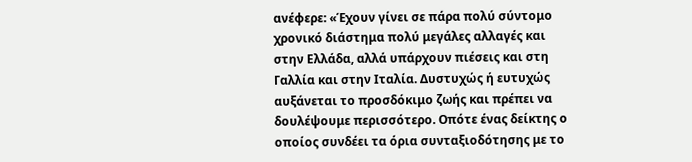ανέφερε: «Έχουν γίνει σε πάρα πολύ σύντομο χρονικό διάστημα πολύ μεγάλες αλλαγές και στην Ελλάδα, αλλά υπάρχουν πιέσεις και στη Γαλλία και στην Ιταλία. Δυστυχώς ή ευτυχώς αυξάνεται το προσδόκιμο ζωής και πρέπει να δουλέψουμε περισσότερο. Οπότε ένας δείκτης ο οποίος συνδέει τα όρια συνταξιοδότησης με το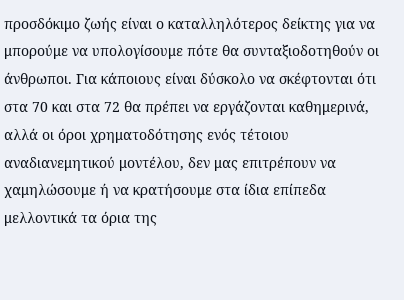προσδόκιμο ζωής είναι ο καταλληλότερος δείκτης για να μπορούμε να υπολογίσουμε πότε θα συνταξιοδοτηθούν οι άνθρωποι. Για κάποιους είναι δύσκολο να σκέφτονται ότι στα 70 και στα 72 θα πρέπει να εργάζονται καθημερινά, αλλά οι όροι χρηματοδότησης ενός τέτοιου αναδιανεμητικού μοντέλου, δεν μας επιτρέπουν να χαμηλώσουμε ή να κρατήσουμε στα ίδια επίπεδα μελλοντικά τα όρια της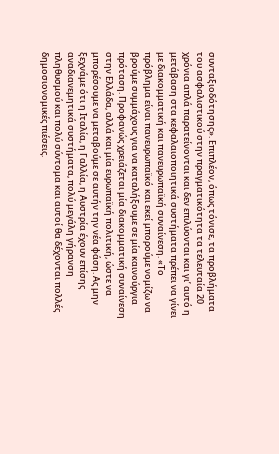συνταξιοδότησης». Επιπλέον, όπως τόνισε, τα προβλήματα του ασφαλιστικού στην πραγματικότητα τα τελευταία 20 χρόνια απλά παρατείνονται και δεν επιλύονται και γι’ αυτό η μετάβαση στα κεφαλαιοποιητικά συστήματα πρέπει να γίνει με διακομματική και πανευρωπαϊκή συναίνεση. «Το πρόβλημα είναι πανευρωπαϊκό και εκεί μπορούμε νομίζω να βρούμε συμμάχους για να καταλήξουμε σε μία καινούργια πρόταση. Προφανώς χρειάζεται μία διακομματική συναίνεση στην Ελλάδα, αλλά και μία ευρωπαϊκή πολιτική, ώστε να μπορέσουμε να μεταβούμε σε αυτήν την νέα φάση. Ας μην ξεχνάμε ότι η Ιταλία, η Γαλλία, η Αυστρία έχουν επίσης αναδιανεμητικά συστήματα, πολύ μεγάλη γήρανση πληθυσμού και πολύ σύντομα και αυτοί θα δέχονται πολλές δημοσιονομικές πιέσεις.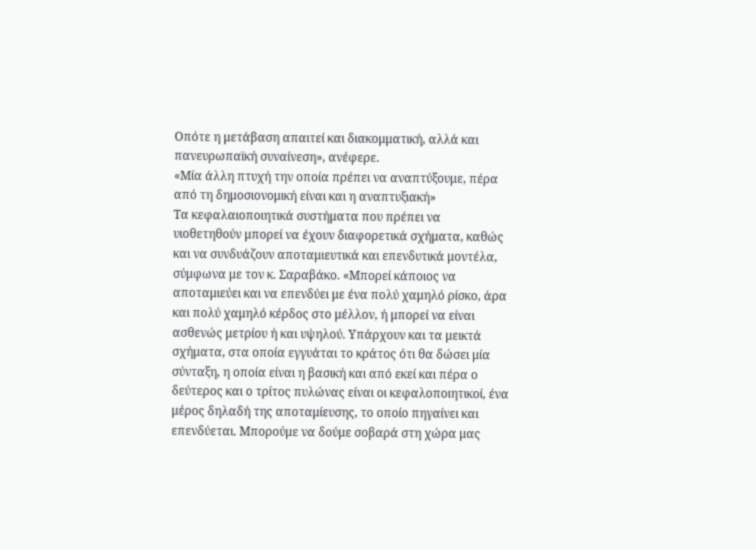Οπότε η μετάβαση απαιτεί και διακομματική, αλλά και πανευρωπαϊκή συναίνεση», ανέφερε.
«Μία άλλη πτυχή την οποία πρέπει να αναπτύξουμε, πέρα από τη δημοσιονομική είναι και η αναπτυξιακή»
Τα κεφαλαιοποιητικά συστήματα που πρέπει να υιοθετηθούν μπορεί να έχουν διαφορετικά σχήματα, καθώς και να συνδυάζουν αποταμιευτικά και επενδυτικά μοντέλα, σύμφωνα με τον κ. Σαραβάκο. «Μπορεί κάποιος να αποταμιεύει και να επενδύει με ένα πολύ χαμηλό ρίσκο, άρα και πολύ χαμηλό κέρδος στο μέλλον, ή μπορεί να είναι ασθενώς μετρίου ή και υψηλού. Υπάρχουν και τα μεικτά σχήματα, στα οποία εγγυάται το κράτος ότι θα δώσει μία σύνταξη, η οποία είναι η βασική και από εκεί και πέρα ο δεύτερος και ο τρίτος πυλώνας είναι οι κεφαλοποιητικοί, ένα μέρος δηλαδή της αποταμίευσης, το οποίο πηγαίνει και επενδύεται. Μπορούμε να δούμε σοβαρά στη χώρα μας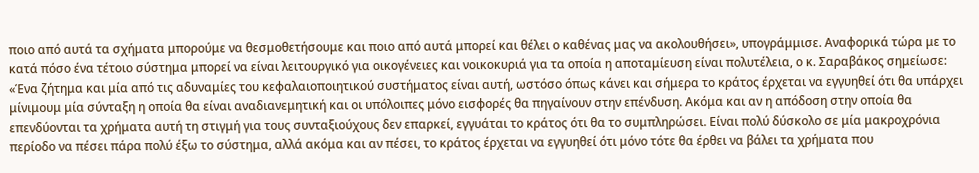ποιο από αυτά τα σχήματα μπορούμε να θεσμοθετήσουμε και ποιο από αυτά μπορεί και θέλει ο καθένας μας να ακολουθήσει», υπογράμμισε. Αναφορικά τώρα με το κατά πόσο ένα τέτοιο σύστημα μπορεί να είναι λειτουργικό για οικογένειες και νοικοκυριά για τα οποία η αποταμίευση είναι πολυτέλεια, ο κ. Σαραβάκος σημείωσε: «Ένα ζήτημα και μία από τις αδυναμίες του κεφαλαιοποιητικού συστήματος είναι αυτή, ωστόσο όπως κάνει και σήμερα το κράτος έρχεται να εγγυηθεί ότι θα υπάρχει μίνιμουμ μία σύνταξη η οποία θα είναι αναδιανεμητική και οι υπόλοιπες μόνο εισφορές θα πηγαίνουν στην επένδυση. Ακόμα και αν η απόδοση στην οποία θα επενδύονται τα χρήματα αυτή τη στιγμή για τους συνταξιούχους δεν επαρκεί, εγγυάται το κράτος ότι θα το συμπληρώσει. Είναι πολύ δύσκολο σε μία μακροχρόνια περίοδο να πέσει πάρα πολύ έξω το σύστημα, αλλά ακόμα και αν πέσει, το κράτος έρχεται να εγγυηθεί ότι μόνο τότε θα έρθει να βάλει τα χρήματα που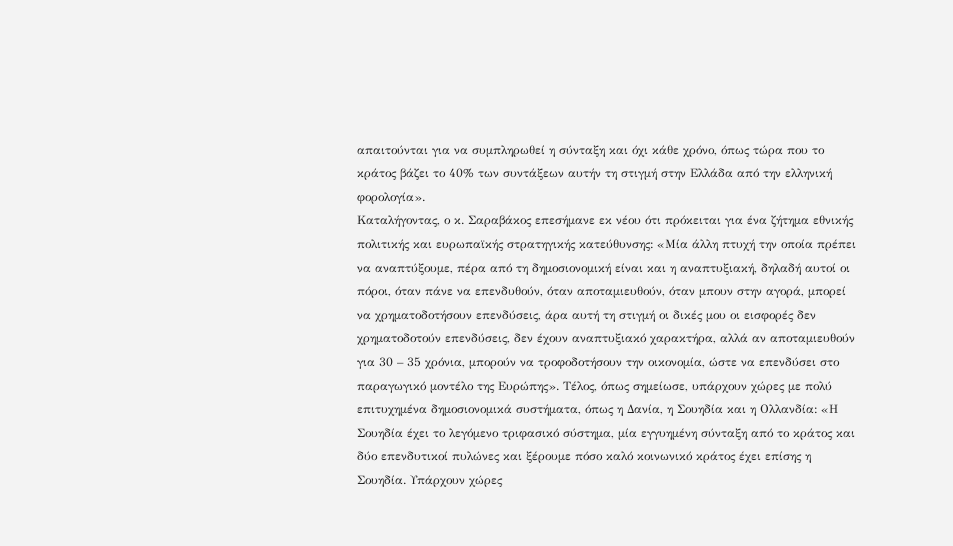απαιτούνται για να συμπληρωθεί η σύνταξη και όχι κάθε χρόνο, όπως τώρα που το κράτος βάζει το 40% των συντάξεων αυτήν τη στιγμή στην Ελλάδα από την ελληνική φορολογία».
Καταλήγοντας, ο κ. Σαραβάκος επεσήμανε εκ νέου ότι πρόκειται για ένα ζήτημα εθνικής πολιτικής και ευρωπαϊκής στρατηγικής κατεύθυνσης: «Μία άλλη πτυχή την οποία πρέπει να αναπτύξουμε, πέρα από τη δημοσιονομική είναι και η αναπτυξιακή, δηλαδή αυτοί οι πόροι, όταν πάνε να επενδυθούν, όταν αποταμιευθούν, όταν μπουν στην αγορά, μπορεί να χρηματοδοτήσουν επενδύσεις, άρα αυτή τη στιγμή οι δικές μου οι εισφορές δεν χρηματοδοτούν επενδύσεις, δεν έχουν αναπτυξιακό χαρακτήρα, αλλά αν αποταμιευθούν για 30 – 35 χρόνια, μπορούν να τροφοδοτήσουν την οικονομία, ώστε να επενδύσει στο παραγωγικό μοντέλο της Ευρώπης». Τέλος, όπως σημείωσε, υπάρχουν χώρες με πολύ επιτυχημένα δημοσιονομικά συστήματα, όπως η Δανία, η Σουηδία και η Ολλανδία: «Η Σουηδία έχει το λεγόμενο τριφασικό σύστημα, μία εγγυημένη σύνταξη από το κράτος και δύο επενδυτικοί πυλώνες και ξέρουμε πόσο καλό κοινωνικό κράτος έχει επίσης η Σουηδία. Υπάρχουν χώρες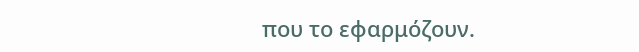που το εφαρμόζουν.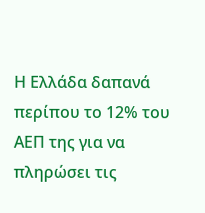Η Ελλάδα δαπανά περίπου το 12% του ΑΕΠ της για να πληρώσει τις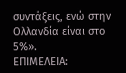συντάξεις, ενώ στην Ολλανδία είναι στο 5%».
ΕΠΙΜΕΛΕΙΑ: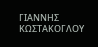ΓΙΑΝΝΗΣ ΚΩΣΤΑΚΟΓΛΟΥ